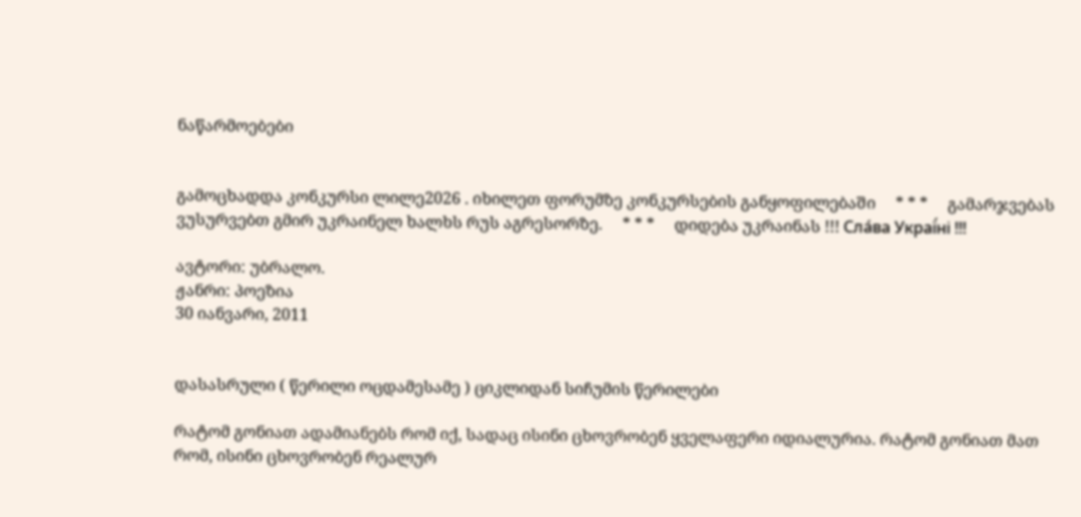ნაწარმოებები


გამოცხადდა კონკურსი ლილე2026 . იხილეთ ფორუმზე კონკურსების განყოფილებაში     * * *     გამარჯვებას ვუსურვებთ გმირ უკრაინელ ხალხს რუს აგრესორზე.     * * *     დიდება უკრაინას !!! Сла́ва Украї́ні !!!

ავტორი: უბრალო.
ჟანრი: პოეზია
30 იანვარი, 2011


დასასრული ( წერილი ოცდამესამე ) ციკლიდან სიჩუმის წერილები

რატომ გონიათ ადამიანებს რომ იქ, სადაც ისინი ცხოვრობენ ყველაფერი იდიალურია. რატომ გონიათ მათ რომ, ისინი ცხოვრობენ რეალურ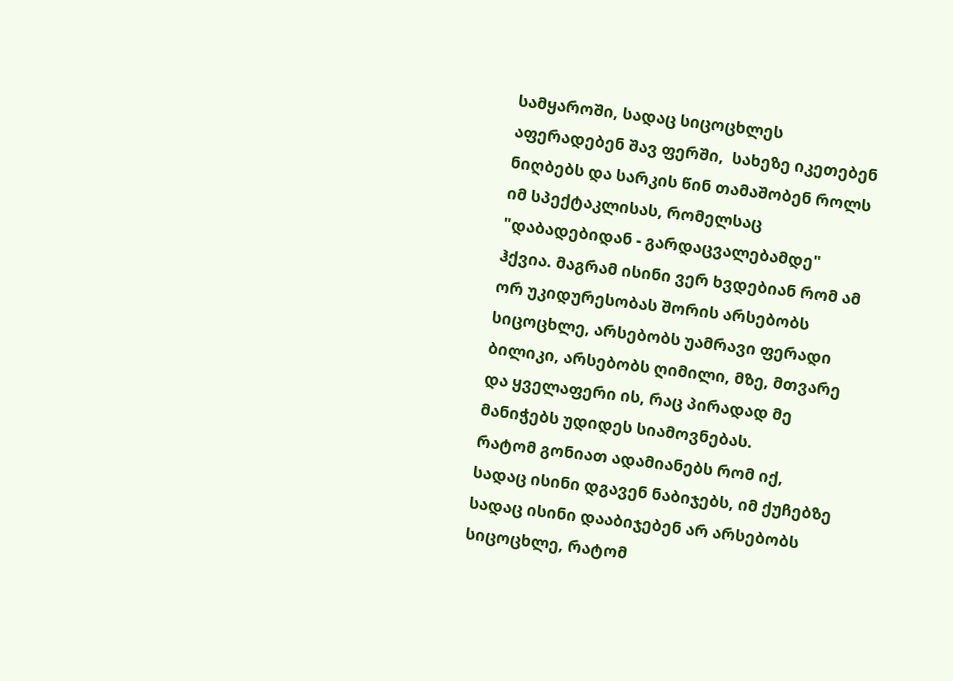სამყაროში, სადაც სიცოცხლეს აფერადებენ შავ ფერში,  სახეზე იკეთებენ ნიღბებს და სარკის წინ თამაშობენ როლს იმ სპექტაკლისას, რომელსაც  "დაბადებიდან - გარდაცვალებამდე" ჰქვია. მაგრამ ისინი ვერ ხვდებიან რომ ამ ორ უკიდურესობას შორის არსებობს სიცოცხლე, არსებობს უამრავი ფერადი ბილიკი, არსებობს ღიმილი, მზე, მთვარე და ყველაფერი ის, რაც პირადად მე მანიჭებს უდიდეს სიამოვნებას.
რატომ გონიათ ადამიანებს რომ იქ, სადაც ისინი დგავენ ნაბიჯებს, იმ ქუჩებზე სადაც ისინი დააბიჯებენ არ არსებობს სიცოცხლე, რატომ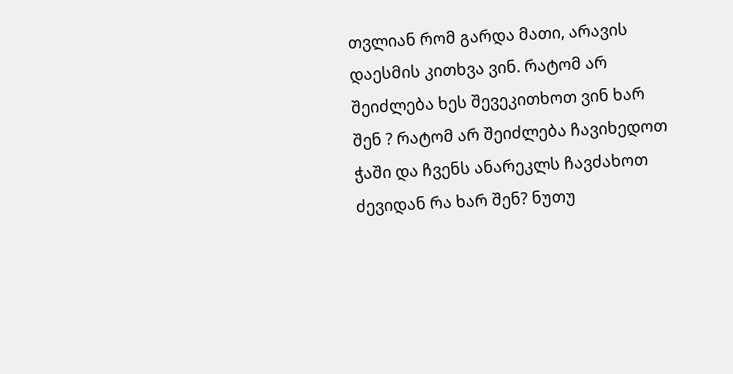თვლიან რომ გარდა მათი, არავის დაესმის კითხვა ვინ. რატომ არ შეიძლება ხეს შევეკითხოთ ვინ ხარ შენ ? რატომ არ შეიძლება ჩავიხედოთ ჭაში და ჩვენს ანარეკლს ჩავძახოთ ძევიდან რა ხარ შენ? ნუთუ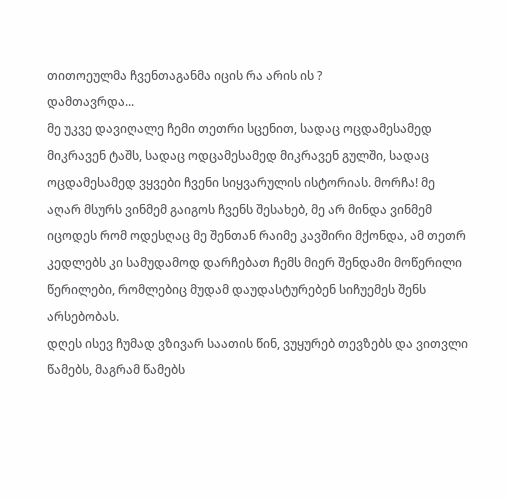თითოეულმა ჩვენთაგანმა იცის რა არის ის ?
დამთავრდა...
მე უკვე დავიღალე ჩემი თეთრი სცენით, სადაც ოცდამესამედ მიკრავენ ტაშს, სადაც ოდცამესამედ მიკრავენ გულში, სადაც ოცდამესამედ ვყვები ჩვენი სიყვარულის ისტორიას. მორჩა! მე აღარ მსურს ვინმემ გაიგოს ჩვენს შესახებ, მე არ მინდა ვინმემ იცოდეს რომ ოდესღაც მე შენთან რაიმე კავშირი მქონდა, ამ თეთრ კედლებს კი სამუდამოდ დარჩებათ ჩემს მიერ შენდამი მოწერილი წერილები, რომლებიც მუდამ დაუდასტურებენ სიჩუემეს შენს არსებობას.
დღეს ისევ ჩუმად ვზივარ საათის წინ, ვუყურებ თევზებს და ვითვლი წამებს, მაგრამ წამებს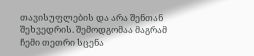თავისუფლების და არა შენთან შეხვედრის. შემოდგომაა მაგრამ ჩემი თეთრი სცენა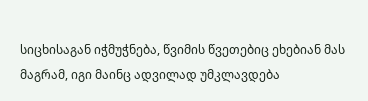სიცხისაგან იჭმუჭნება, წვიმის წვეთებიც ეხებიან მას მაგრამ, იგი მაინც ადვილად უმკლავდება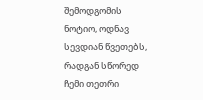შემოდგომის ნოტიო, ოდნავ სევდიან წვეთებს, რადგან სწორედ ჩემი თეთრი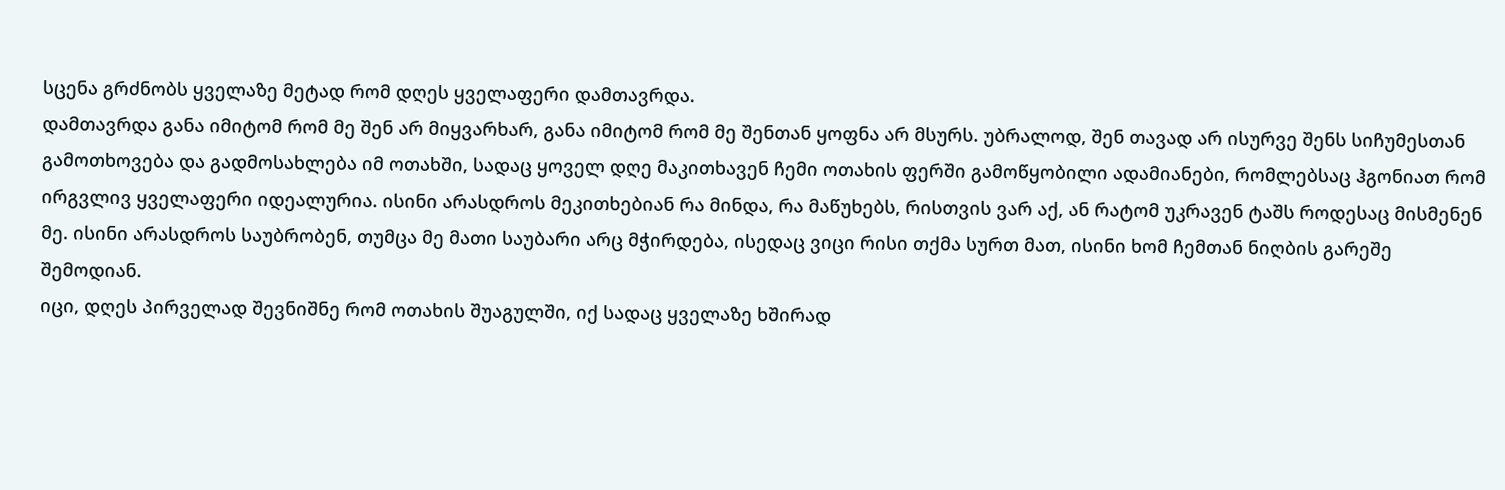სცენა გრძნობს ყველაზე მეტად რომ დღეს ყველაფერი დამთავრდა.
დამთავრდა განა იმიტომ რომ მე შენ არ მიყვარხარ, განა იმიტომ რომ მე შენთან ყოფნა არ მსურს. უბრალოდ, შენ თავად არ ისურვე შენს სიჩუმესთან გამოთხოვება და გადმოსახლება იმ ოთახში, სადაც ყოველ დღე მაკითხავენ ჩემი ოთახის ფერში გამოწყობილი ადამიანები, რომლებსაც ჰგონიათ რომ ირგვლივ ყველაფერი იდეალურია. ისინი არასდროს მეკითხებიან რა მინდა, რა მაწუხებს, რისთვის ვარ აქ, ან რატომ უკრავენ ტაშს როდესაც მისმენენ მე. ისინი არასდროს საუბრობენ, თუმცა მე მათი საუბარი არც მჭირდება, ისედაც ვიცი რისი თქმა სურთ მათ, ისინი ხომ ჩემთან ნიღბის გარეშე შემოდიან.
იცი, დღეს პირველად შევნიშნე რომ ოთახის შუაგულში, იქ სადაც ყველაზე ხშირად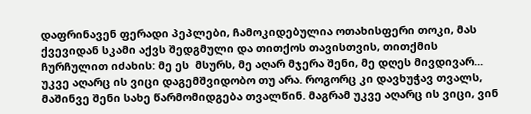დაფრინავენ ფერადი პეპლები, ჩამოკიდებულია ოთახისფერი თოკი, მას ქვევიდან სკამი აქვს შედგმული და თითქოს თავისთვის, თითქმის ჩურჩულით იძახის: მე ეს  მსურს, მე აღარ მჯერა შენი, მე დღეს მივდივარ...
უკვე აღარც ის ვიცი დაგემშვიდობო თუ არა. როგორც კი დავხუჭავ თვალს, მაშინვე შენი სახე წარმომიდგება თვალწინ. მაგრამ უკვე აღარც ის ვიცი, ვინ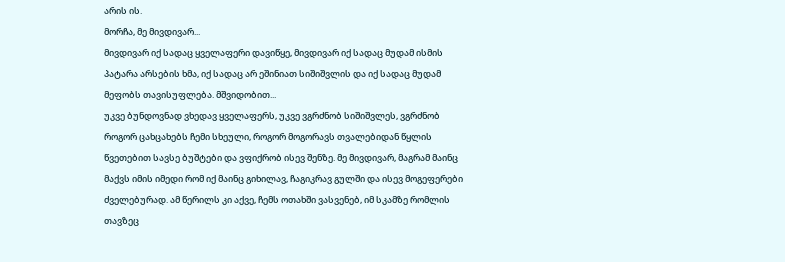არის ის.
მორჩა, მე მივდივარ...
მივდივარ იქ სადაც ყველაფერი დავიწყე, მივდივარ იქ სადაც მუდამ ისმის  პატარა არსების ხმა, იქ სადაც არ ეშინიათ სიშიშვლის და იქ სადაც მუდამ მეფობს თავისუფლება. მშვიდობით...
უკვე ბუნდოვნად ვხედავ ყველაფერს, უკვე ვგრძნობ სიშიშვლეს, ვგრძნობ როგორ ცახცახებს ჩემი სხეული, როგორ მოგორავს თვალებიდან წყლის წვეთებით სავსე ბუშტები და ვფიქრობ ისევ შენზე. მე მივდივარ, მაგრამ მაინც მაქვს იმის იმედი რომ იქ მაინც გიხილავ, ჩაგიკრავ გულში და ისევ მოგეფერები ძველებურად. ამ წერილს კი აქვე, ჩემს ოთახში ვასვენებ, იმ სკამზე რომლის თავზეც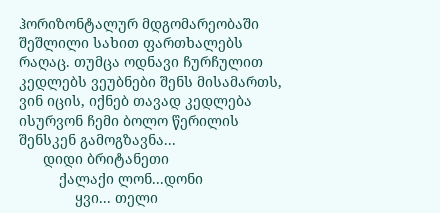ჰორიზონტალურ მდგომარეობაში შეშლილი სახით ფართხალებს რაღაც. თუმცა ოდნავი ჩურჩულით კედლებს ვეუბნები შენს მისამართს, ვინ იცის, იქნებ თავად კედლება ისურვონ ჩემი ბოლო წერილის შენსკენ გამოგზავნა...
      დიდი ბრიტანეთი
          ქალაქი ლონ...დონი
              ყვი... თელი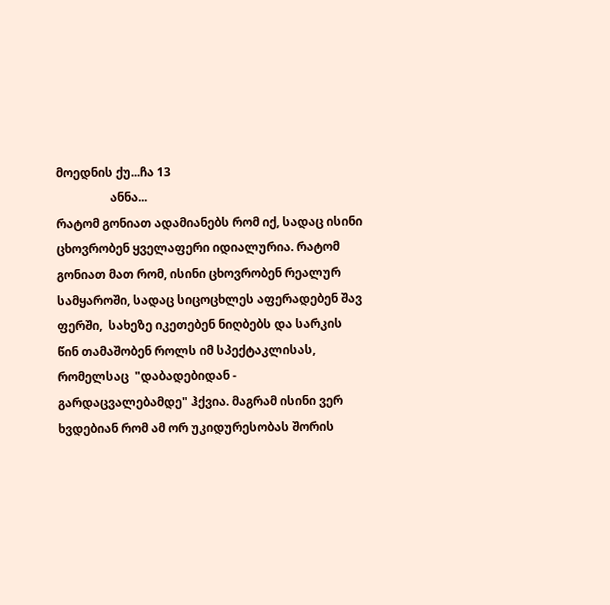მოედნის ქუ...ჩა 13
                  ანნა...
რატომ გონიათ ადამიანებს რომ იქ, სადაც ისინი ცხოვრობენ ყველაფერი იდიალურია. რატომ გონიათ მათ რომ, ისინი ცხოვრობენ რეალურ სამყაროში, სადაც სიცოცხლეს აფერადებენ შავ ფერში,  სახეზე იკეთებენ ნიღბებს და სარკის წინ თამაშობენ როლს იმ სპექტაკლისას, რომელსაც  "დაბადებიდან - გარდაცვალებამდე" ჰქვია. მაგრამ ისინი ვერ ხვდებიან რომ ამ ორ უკიდურესობას შორის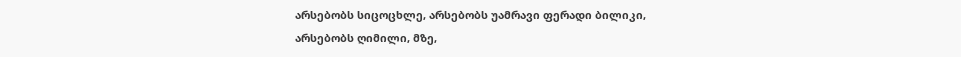არსებობს სიცოცხლე, არსებობს უამრავი ფერადი ბილიკი, არსებობს ღიმილი, მზე,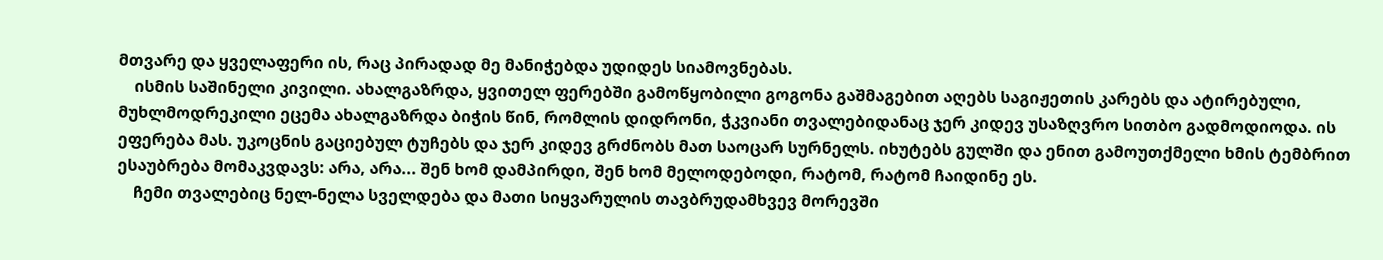მთვარე და ყველაფერი ის, რაც პირადად მე მანიჭებდა უდიდეს სიამოვნებას.
    ისმის საშინელი კივილი. ახალგაზრდა, ყვითელ ფერებში გამოწყობილი გოგონა გაშმაგებით აღებს საგიჟეთის კარებს და ატირებული, მუხლმოდრეკილი ეცემა ახალგაზრდა ბიჭის წინ, რომლის დიდრონი, ჭკვიანი თვალებიდანაც ჯერ კიდევ უსაზღვრო სითბო გადმოდიოდა. ის ეფერება მას. უკოცნის გაციებულ ტუჩებს და ჯერ კიდევ გრძნობს მათ საოცარ სურნელს. იხუტებს გულში და ენით გამოუთქმელი ხმის ტემბრით ესაუბრება მომაკვდავს: არა, არა... შენ ხომ დამპირდი, შენ ხომ მელოდებოდი, რატომ, რატომ ჩაიდინე ეს.
    ჩემი თვალებიც ნელ-ნელა სველდება და მათი სიყვარულის თავბრუდამხვევ მორევში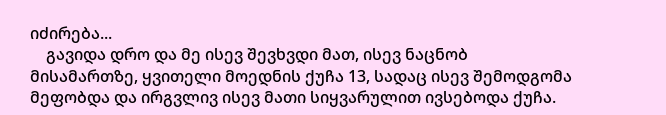იძირება...
    გავიდა დრო და მე ისევ შევხვდი მათ, ისევ ნაცნობ მისამართზე, ყვითელი მოედნის ქუჩა 13, სადაც ისევ შემოდგომა მეფობდა და ირგვლივ ისევ მათი სიყვარულით ივსებოდა ქუჩა.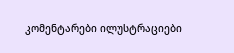კომენტარები ილუსტრაციები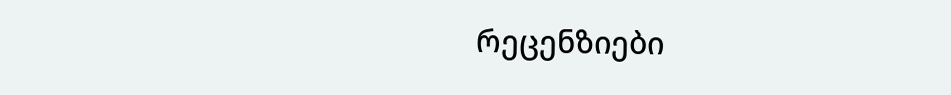რეცენზიები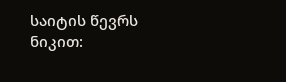საიტის წევრს ნიკით: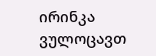ირინკა ვულოცავთ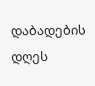დაბადების დღეს